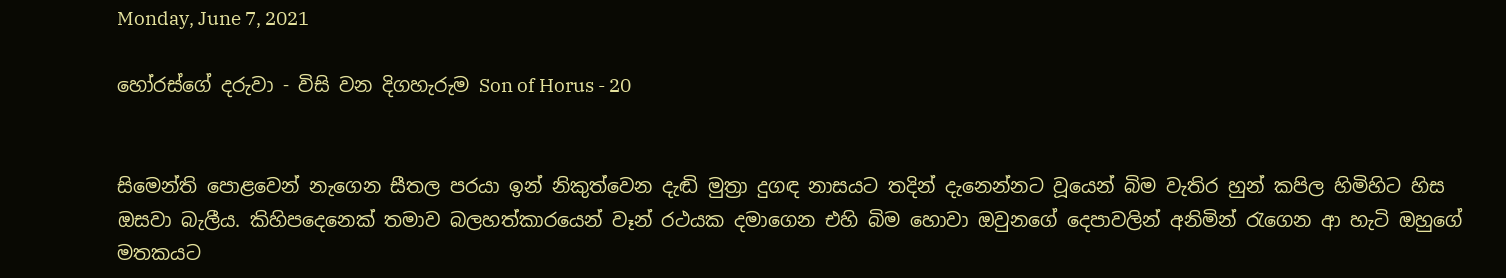Monday, June 7, 2021

හෝරස්ගේ දරුවා - විසි වන දිගහැරුම Son of Horus - 20


සිමෙන්ති පොළවෙන් නැගෙන සීතල පරයා ඉන් නිකුත්වෙන දැඬි මුත්‍රා දුගඳ නාසයට තදින් දැනෙන්නට වූයෙන් බිම වැතිර හුන් කපිල හිමිහිට හිස ඔසවා බැලීය. කිහිපදෙනෙක් තමාව බලහත්කාරයෙන් වෑන් රථයක දමාගෙන එහි බිම හොවා ඔවුනගේ දෙපාවලින් අනිමින් රැගෙන ආ හැටි ඔහුගේ මතකයට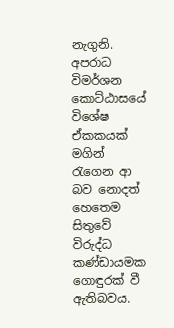නැගුනි. අපරාධ විමර්ශන කොට්ඨාසයේ විශේෂ ඒකකයක් මගින් රැගෙන ආ බව නොදත් හෙතෙම සිතුවේ විරුද්ධ කණ්ඩායමක ගොඳුරක් වී ඇතිබවය.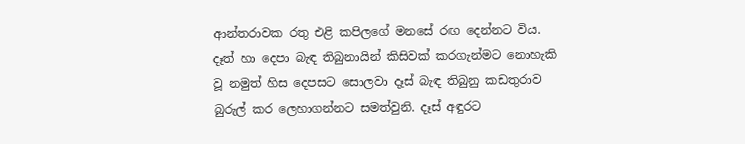ආන්තරාවක රතු එළි කපිලගේ මනසේ රඟ දෙන්නට විය. දෑත් හා දෙපා බැඳ තිබුනායින් කිසිවක් කරගැන්මට නොහැකි වූ නමුත් හිස දෙපසට සොලවා දෑස් බැඳ තිබුනු කඩතුරාව බුරුල් කර ලෙහාගන්නට සමත්වුනි. දෑස් අඳුරට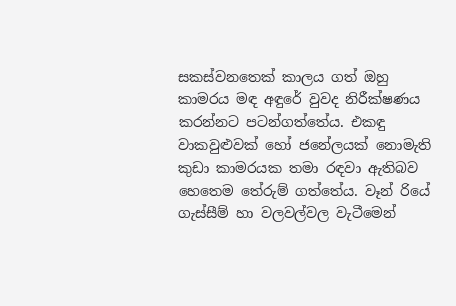සකස්වනතෙක් කාලය ගත් ඔහු කාමරය මඳ අඳුරේ වුවද නිරීක්ෂණය කරන්නට පටන්ගත්තේය. එකඳු වාකවුළුවක් හෝ ජනේලයක් නොමැති කුඩා කාමරයක තමා රඳවා ඇතිබව හෙතෙම තේරුම් ගත්තේය. වෑන් රියේ ගැස්සීම් හා වලවල්වල වැටීමෙන්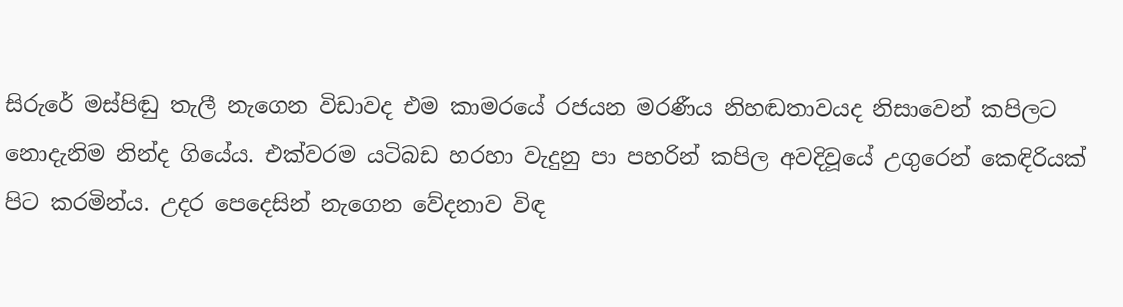සිරුරේ මස්පිඬු තැලී නැගෙන විඩාවද එම කාමරයේ රජයන මරණීය නිහඬතාවයද නිසාවෙන් කපිලට නොදැනිම නින්ද ගියේය. එක්වරම යටිබඩ හරහා වැදුනු පා පහරින් කපිල අවදිවූයේ උගුරෙන් කෙඳිරියක් පිට කරමින්ය. උදර පෙදෙසින් නැගෙන වේදනාව විඳ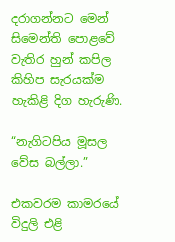දරාගන්නට මෙන් සිමෙන්ති පොළවේ වැතිර හුන් කපිල කිහිප සැරයක්ම හැකිළි දිග හැරුණි.

“නැගිටපිය මූසල වේස බල්ලා.”

එකවරම කාමරයේ විදුලි එළි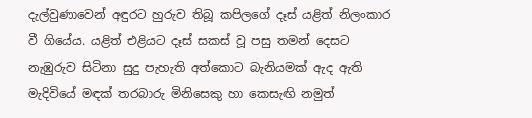දැල්වුණාවෙන් අඳුරට හුරුව තිබූ කපිලගේ දෑස් යළිත් නිලංකාර වී ගියේය. යළිත් එළියට දෑස් සකස් වූ පසු තමන් දෙසට නැඹුරුව සිටිනා සුදු පැහැති අත්කොට බැනියමක් ඇද ඇති මැදිවියේ මඳක් තරබාරු මිනිසෙකු හා කෙසැඟි නමුත්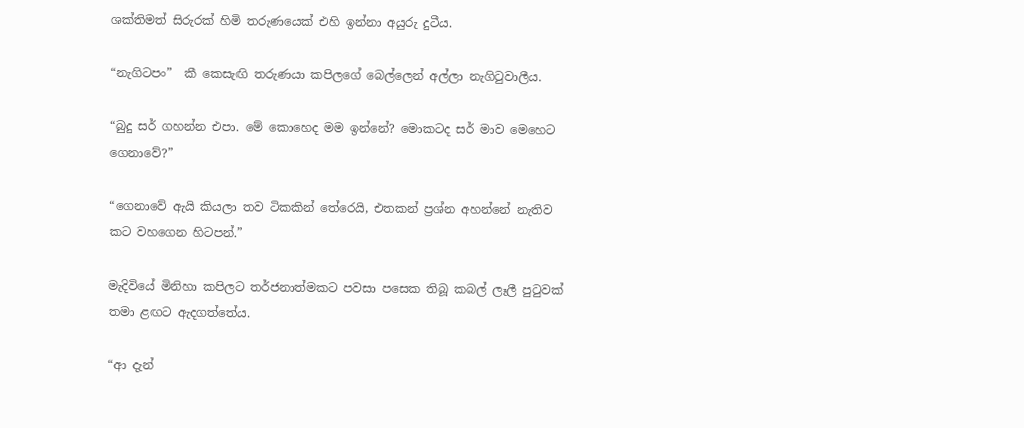ශක්තිමත් සිරුරක් හිමි තරුණයෙක් එහි ඉන්නා අයුරු දුටීය.

“නැගිටපං”  කී කෙසැඟි තරුණයා කපිලගේ බෙල්ලෙන් අල්ලා නැගිටුවාලීය.

“බුදු සර් ගහන්න එපා. මේ කොහෙද මම ඉන්නේ? මොකටද සර් මාව මෙහෙට ගෙනාවේ?”

“ගෙනාවේ ඇයි කියලා තව ටිකකින් තේරෙයි, එතකන් ප්‍රශ්න අහන්නේ නැතිව කට වහගෙන හිටපන්.”

මැදිවියේ මිනිහා කපිලට තර්ජනාත්මකට පවසා පසෙක තිබූ කබල් ලෑලී පුටුවක් තමා ළඟට ඇදගත්තේය.

“ආ දැන්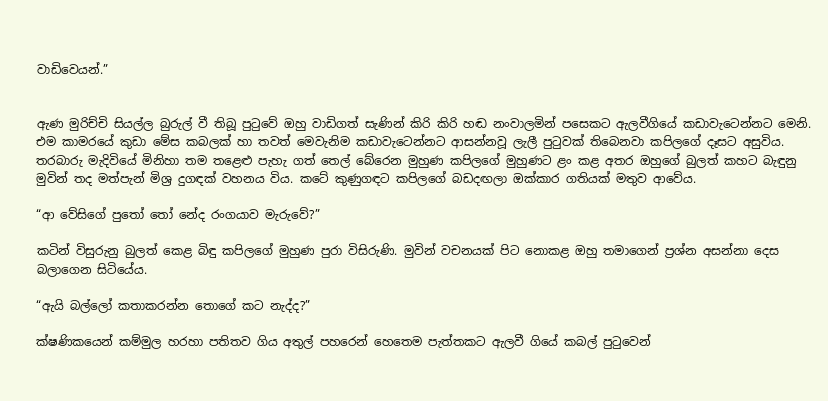වාඩිවෙයන්.”


ඇණ මුරිච්චි සියල්ල බුරුල් වී තිබූ පුටුවේ ඔහු වාඩිගත් සැණින් කිරි කිරි හඬ නංවාලමින් පසෙකට ඇලවීගියේ කඩාවැටෙන්නට මෙනි. එම කාමරයේ කුඩා මේස කබලක් හා තවත් මෙවැනිම කඩාවැටෙන්නට ආසන්නවූ ලැලී පුටුවක් තිබෙනවා කපිලගේ දෑසට අසුවිය. තරබාරු මැදිවියේ මිනිහා තම තළෙළු පැහැ ගත් තෙල් බේරෙන මුහුණ කපිලගේ මුහුණට ළං කළ අතර ඔහුගේ බුලත් කහට බැඳුනු මුවින් තද මත්පැන් මිශ්‍ර දුගඳක් වහනය විය. කටේ කුණුගඳට කපිලගේ බඩදඟලා ඔක්කාර ගතියක් මතුව ආවේය.

“ආ වේසිගේ පුතෝ තෝ නේද රංගයාව මැරුවේ?”

කටින් විසුරුනු බුලත් කෙළ බිඳු කපිලගේ මුහුණ පුරා විසිරුණි. මුවින් වචනයක් පිට නොකළ ඔහු තමාගෙන් ප්‍රශ්න අසන්නා දෙස බලාගෙන සිටියේය.

“ඇයි බල්ලෝ කතාකරන්න තොගේ කට නැද්ද?”

ක්ෂණිකයෙන් කම්මුල හරහා පතිතව ගිය අතුල් පහරෙන් හෙතෙම පැත්තකට ඇලවී ගියේ කබල් පුටුවෙන්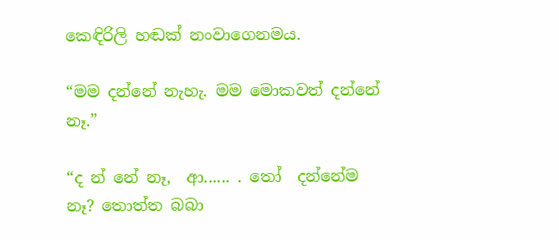කෙඳිරිලි හඬක් නංවාගෙනමය.

“මම දන්නේ නැහැ. මම මොකවත් දන්නේ නෑ.”

“ද න් නේ නෑ,  ආ...... . තෝ  දන්නේම නෑ? තොත්ත බබා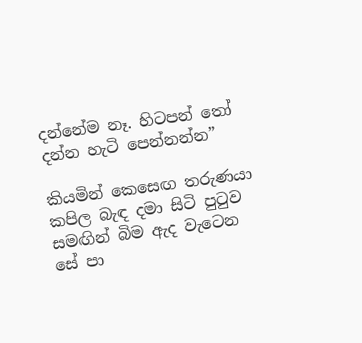දන්නේම නෑ. හිටපන් තෝ දන්න හැටි පෙන්නන්න”

කියමින් කෙසෙඟ තරුණයා කපිල බැඳ දමා සිටි පුටුව සමඟින් බිම ඇද වැටෙන සේ පා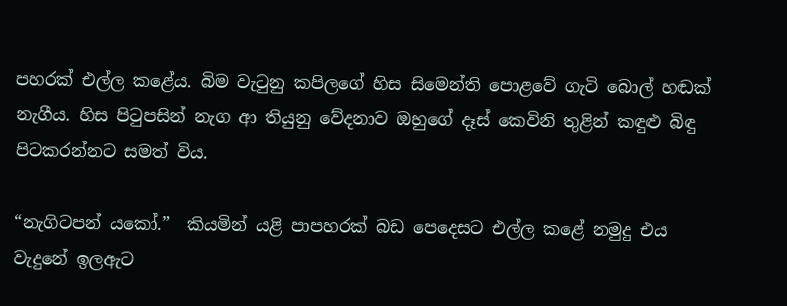පහරක් එල්ල කළේය. බිම වැටුනු කපිලගේ හිස සිමෙන්ති පොළවේ ගැටි බොල් හඬක් නැගීය. හිස පිටුපසින් නැග ආ තියුනු වේදනාව ඔහුගේ දෑස් කෙවිනි තුළින් කඳුළු බිඳු පිටකරන්නට සමත් විය.

“නැගිටපන් යකෝ.”  කියමින් යළි පාපහරක් බඩ පෙදෙසට එල්ල කළේ නමුදු එය වැදුනේ ඉලඇට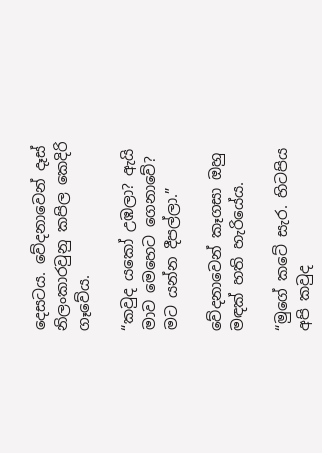දෙසටය. වේදනාවෙන් දෑස් නිලංකාරවුනු කපිල කෙදිරි ගෑවේය.

“කවුද යකෝ උඹලා? ඇයි මාව මෙහෙට ගෙනාවේ? මට යන්න දීපල්ලා.”

වේදනාවෙන් කෑගසා ඔහු මඳක් හති හැරියේය.

“මුගේ කටේ සැර. හිටපිය අපි කවුද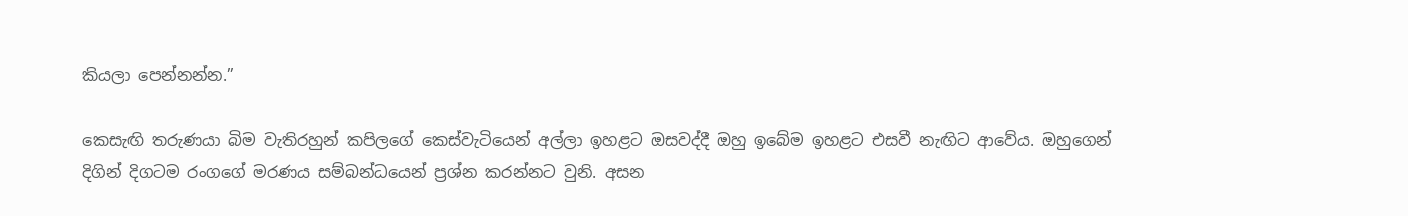කියලා පෙන්නන්න.”

කෙසැඟි තරුණයා බිම වැතිරහුන් කපිලගේ කෙස්වැටියෙන් අල්ලා ඉහළට ඔසවද්දී ඔහු ඉබේම ඉහළට එසවී නැඟිට ආවේය. ඔහුගෙන් දිගින් දිගටම රංගගේ මරණය සම්බන්ධයෙන් ප්‍රශ්න කරන්නට වුනි. අසන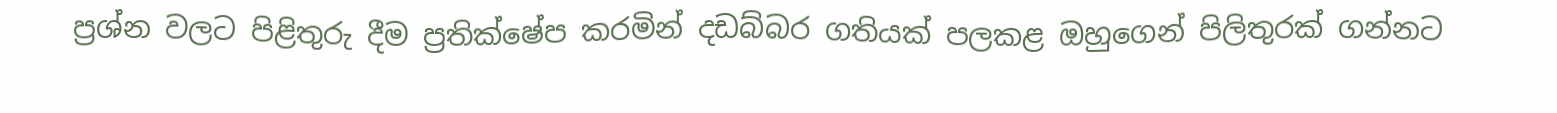ප්‍රශ්න වලට පිළිතුරු දීම ප්‍රතික්ෂේප කරමින් දඩබ්බර ගතියක් පලකළ ඔහුගෙන් පිලිතුරක් ගන්නට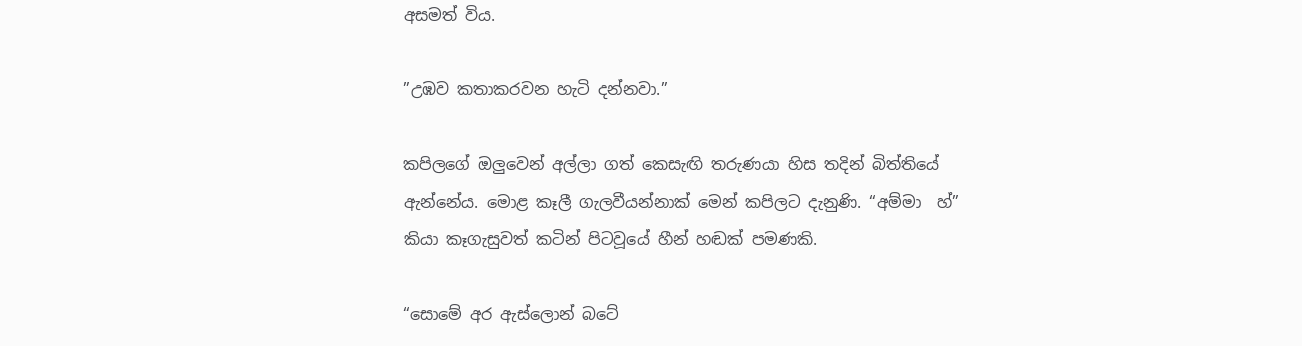අසමත් විය.

”උඹව කතාකරවන හැටි දන්නවා.”

කපිලගේ ඔලුවෙන් අල්ලා ගත් කෙසැඟි තරුණයා හිස තදින් බිත්තියේ ඇන්නේය. මොළ කෑලී ගැලවීයන්නාක් මෙන් කපිලට දැනුණි. “අම්මා  හ්” කියා කෑගැසුවත් කටින් පිටවූයේ හීන් හඬක් පමණකි.

“සොමේ අර ඇස්ලොන් බටේ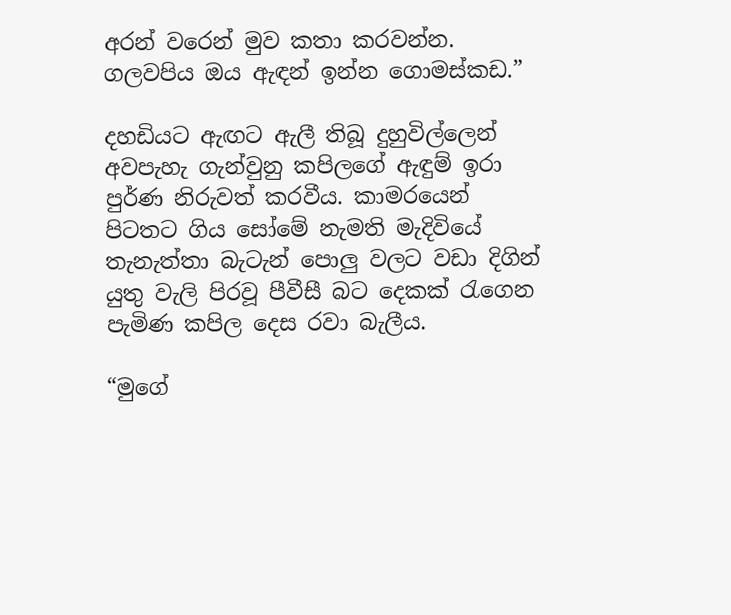අරන් වරෙන් මුව කතා කරවන්න. ගලවපිය ඔය ඇඳන් ඉන්න ගොමස්කඩ.”

දහඩියට ඇඟට ඇලී තිබූ දුහුවිල්ලෙන් අවපැහැ ගැන්වුනු කපිලගේ ඇඳුම් ඉරා පුර්ණ නිරුවත් කරවීය. කාමරයෙන් පිටතට ගිය සෝමේ නැමති මැදිවියේ තැනැත්තා බැටැන් පොලු වලට වඩා දිගින් යුතු වැලි පිරවූ පීවීසී බට දෙකක් රැගෙන පැමිණ කපිල දෙස රවා බැලීය.

“මුගේ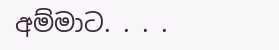අම්මාට. . . .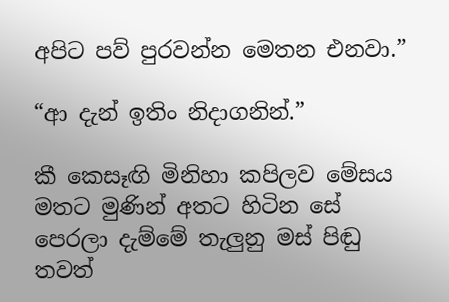අපිට පව් පුරවන්න මෙතන එනවා.”

“ආ දැන් ඉතිං නිදාගනින්.”

කී කෙසෑඟි මිනිහා කපිලව මේසය මතට මුණින් අතට හිටින සේ පෙරලා දැම්මේ තැලුනු මස් පිඬු තවත්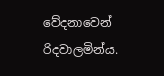වේදනාවෙන් රිදවාලමින්ය.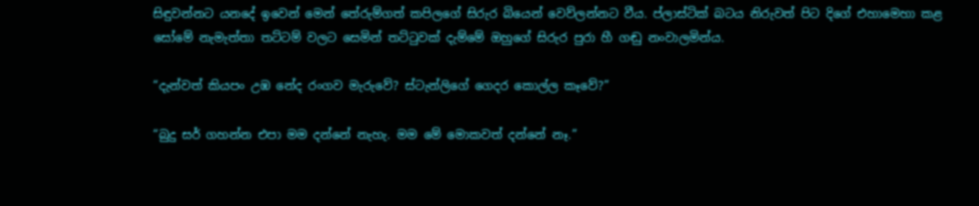සිඳුවන්නට යනදේ ඉවෙන් මෙන් තේරුම්ගත් කපිලගේ සිරුර බියෙන් වෙව්ලන්නට වීය. ප්ලාස්ටික් බටය නිරුවත් පිට දිගේ එහාමෙහා කළ සෝමේ නැමැත්තා තට්ටම් වලට සෙමින් තට්ටුවක් දැම්මේ ඔහුගේ සිරුර පුරා හී ගඬු නංවාලමින්ය.

“දැන්වත් කියපං උඹ නේද රංගව මැරුවේ? ස්ටැන්ලිගේ ගෙදර කොල්ල කෑවේ?”

“බුදු සර් ගහන්න එපා මම දන්නේ නැහැ. මම මේ මොකවත් දන්නේ නෑ.”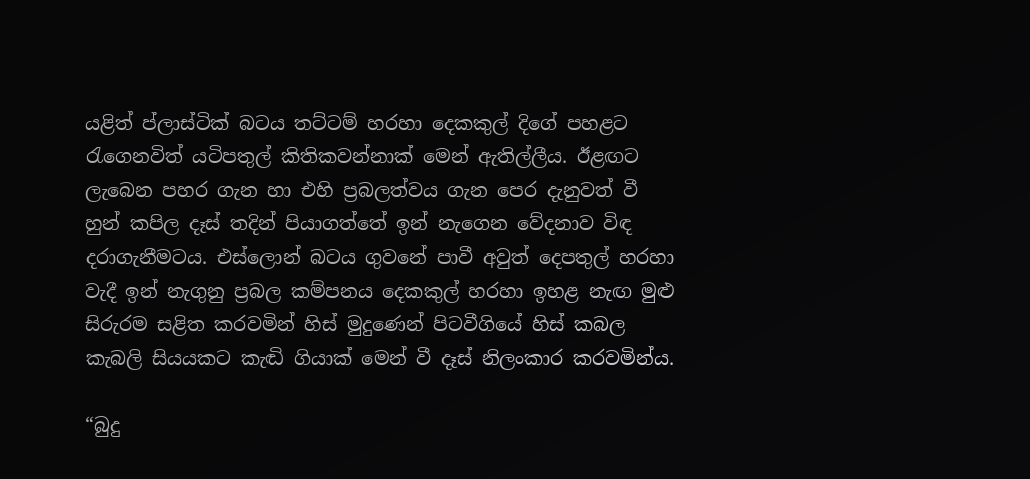යළිත් ප්ලාස්ටික් බටය තට්ටම් හරහා දෙකකුල් දිගේ පහළට රැගෙනවිත් යටිපතුල් කිතිකවන්නාක් මෙන් ඇතිල්ලීය. ඊළඟට ලැබෙන පහර ගැන හා එහි ප්‍රබලත්වය ගැන පෙර දැනුවත් වී හුන් කපිල දෑස් තදින් පියාගත්තේ ඉන් නැගෙන වේදනාව විඳ දරාගැනීමටය. එස්ලොන් බටය ගුවනේ පාවී අවුත් දෙපතුල් හරහා වැදී ඉන් නැගුනු ප්‍රබල කම්පනය දෙකකුල් හරහා ඉහළ නැඟ මුළු සිරුරම සළිත කරවමින් හිස් මුදුණෙන් පිටවීගියේ හිස් කබල කැබලි සියයකට කැඬි ගියාක් මෙන් වී දෑස් නිලංකාර කරවමින්ය.

“බුදු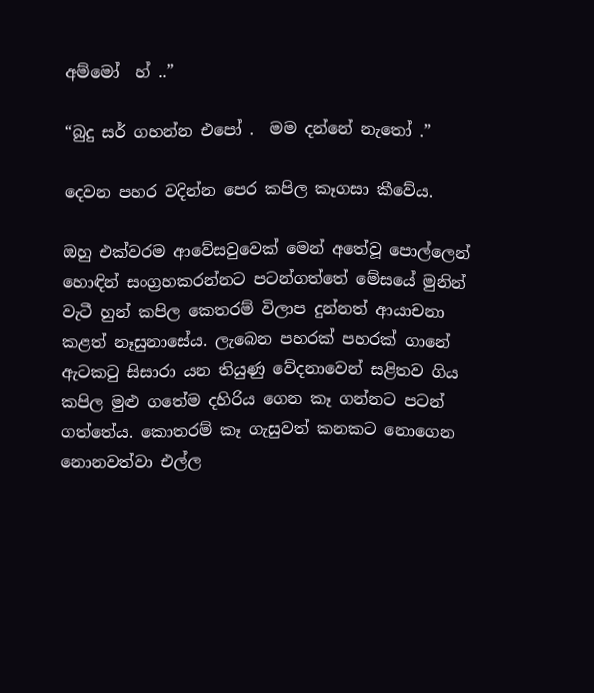අම්මෝ  හ් ..”

“බුදු සර් ගහන්න එපෝ .  මම දන්නේ නැතෝ .”

දෙවන පහර වදින්න පෙර කපිල කෑගසා කීවේය.

ඔහු එක්වරම ආවේසවුවෙක් මෙන් අතේවූ පොල්ලෙන් හොඳින් සංග්‍රහකරන්නට පටන්ගත්තේ මේසයේ මුනින් වැටී හුන් කපිල කෙතරම් විලාප දුන්නත් ආයාචනා කළත් නෑසුනාසේය. ලැබෙන පහරක් පහරක් ගානේ ඇටකටු සිසාරා යන තියුණු වේදනාවෙන් සළිතව ගිය කපිල මුළු ගතේම දහිරිය ගෙන කෑ ගන්නට පටන් ගත්තේය. කොතරම් කෑ ගැසුවත් කනකට නොගෙන නොනවත්වා එල්ල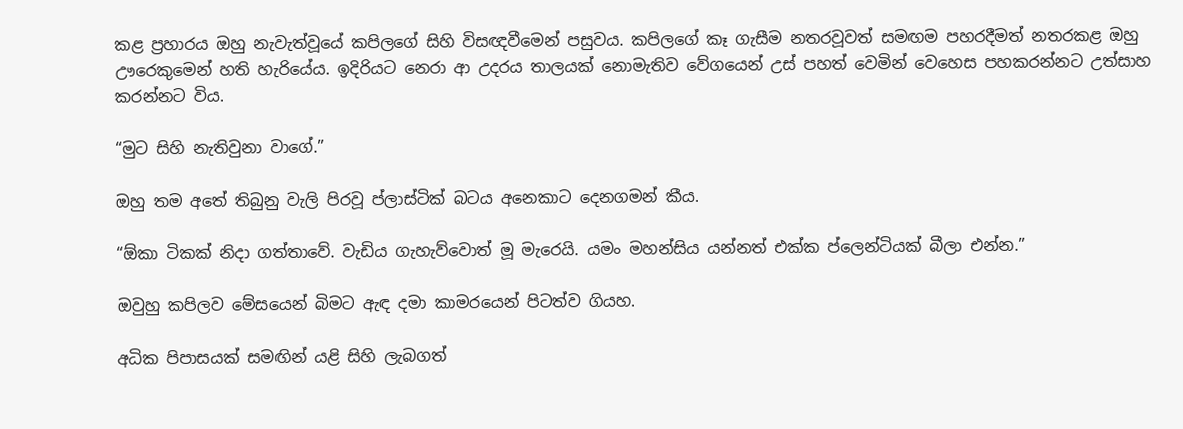කළ ප්‍රහාරය ඔහු නැවැත්වූයේ කපිලගේ සිහි විසඥවීමෙන් පසුවය. කපිලගේ කෑ ගැසීම නතරවූවත් සමඟම පහරදීමත් නතරකළ ඔහු ඌරෙකුමෙන් හති හැරියේය. ඉදිරියට නෙරා ආ උදරය තාලයක් නොමැතිව වේගයෙන් උස් පහත් වෙමින් වෙහෙස පහකරන්නට උත්සාහ කරන්නට විය.

“මුට සිහි නැතිවුනා වාගේ.”

ඔහු තම අතේ තිබුනු වැලි පිරවූ ප්ලාස්ටික් බටය අනෙකාට දෙනගමන් කීය.

“ඕකා ටිකක් නිදා ගත්තාවේ. වැඩිය ගැහැව්වොත් මූ මැරෙයි. යමං මහන්සිය යන්නත් එක්ක ප්ලෙන්ටියක් බීලා එන්න.”

ඔවුහු කපිලව මේසයෙන් බිමට ඇඳ දමා කාමරයෙන් පිටත්ව ගියහ.

අධික පිපාසයක් සමඟින් යළි සිහි ලැබගත්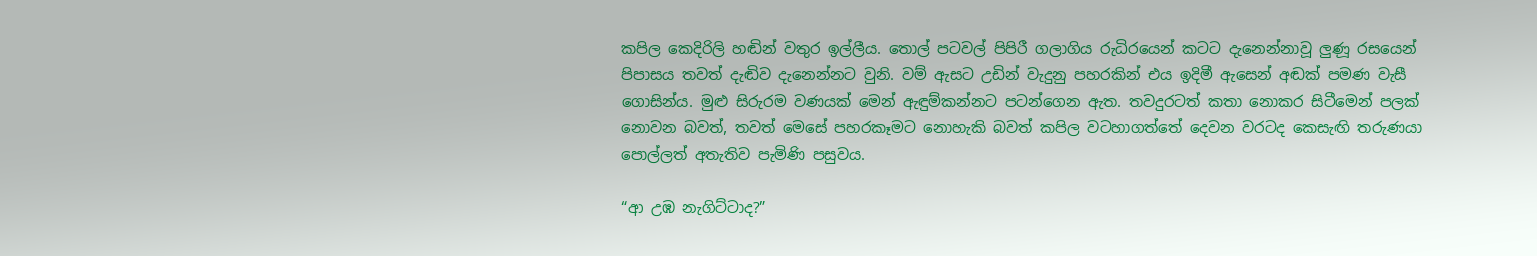කපිල කෙදිරිලි හඬින් වතුර ඉල්ලීය. තොල් පටවල් පිපිරී ගලාගිය රුධිරයෙන් කටට දැනෙන්නාවූ ලුණූ රසයෙන් පිපාසය තවත් දැඬිව දැනෙන්නට වුනි. වම් ඇසට උඩින් වැදුනු පහරකින් එය ඉදිමී ඇසෙන් අඬක් පමණ වැසී ගොසින්ය. මුළු සිරුරම වණයක් මෙන් ඇඳුම්කන්නට පටන්ගෙන ඇත. තවදුරටත් කතා නොකර සිටීමෙන් පලක් නොවන බවත්, තවත් මෙසේ පහරකෑමට නොහැකි බවත් කපිල වටහාගත්තේ දෙවන වරටද කෙසැඟි තරුණයා පොල්ලත් අතැතිව පැමිණි පසුවය.

“ආ උඹ නැගිට්ටාද?”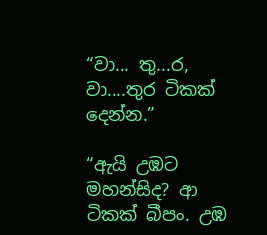“වා... තු...ර,  වා....තුර ටිකක් දෙන්න.”

“ඇයි උඹට මහන්සිද? ආ ටිකක් බීපං. උඹ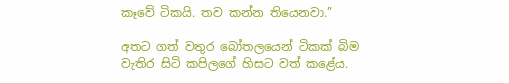කෑවේ ටිකයි. තව කන්න තියෙනවා.”

අතට ගත් වතුර බෝතලයෙන් ටිකක් බිම වැතිර සිටි කපිලගේ හිසට වත් කළේය.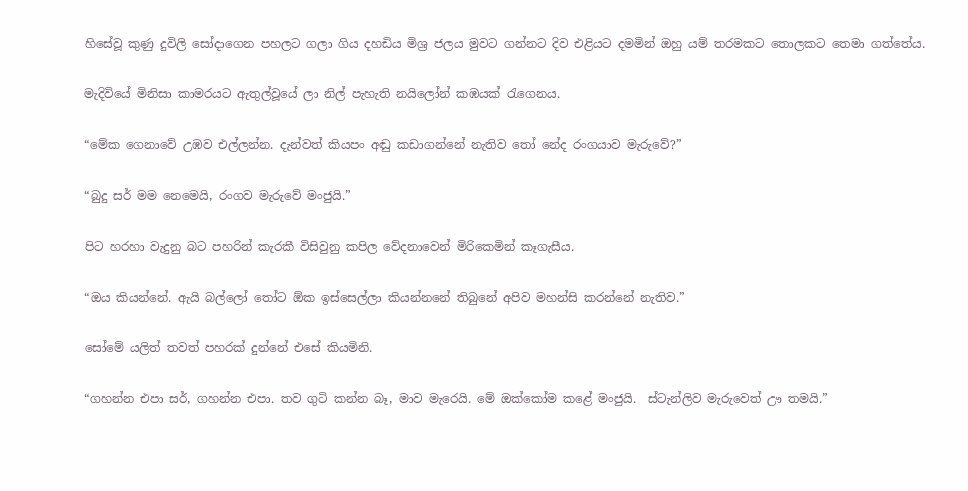හිසේවූ කුණු දුවිලි සෝදාගෙන පහලට ගලා ගිය දහඩිය මිශ්‍ර ජලය මුවට ගන්නට දිව එළියට දමමින් ඔහු යම් තරමකට තොලකට තෙමා ගත්තේය.

මැදිවියේ මිනිසා කාමරයට ඇතුල්වූයේ ලා නිල් පැහැති නයිලෝන් කඹයක් රැගෙනය.

“මේක ගෙනාවේ උඹව එල්ලන්න. දැන්වත් කියපං අඬු කඩාගන්නේ නැතිව තෝ නේද රංගයාව මැරුවේ?”

“බුදු සර් මම නෙමෙයි, රංගව මැරුවේ මංජුයි.”

පිට හරහා වැදුනු බට පහරින් කැරකී විසිවුනු කපිල වේදනාවෙන් මිරිකෙමින් කෑගැසීය.

“ඔය කියන්නේ. ඇයි බල්ලෝ තෝට ඕක ඉස්සෙල්ලා කියන්නනේ තිබුනේ අපිව මහන්සි කරන්නේ නැතිව.”

සෝමේ යලිත් තවත් පහරක් දුන්නේ එසේ කියමිනි.

“ගහන්න එපා සර්, ගහන්න එපා. තව ගුටි කන්න බෑ, මාව මැරෙයි. මේ ඔක්කෝම කළේ මංජුයි.  ස්ටැන්ලිව මැරුවෙත් ඌ තමයි.”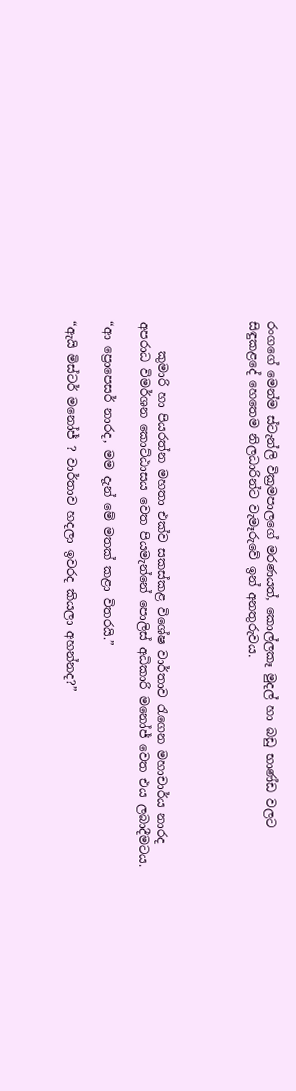රංගගේ මෙන්ම ස්ටැන්ලි වික්‍රමපාලගේ මරණයත්, කොල්ලකෑ මුදල් හා බඩු භාණ්ඩ වලට සිඳුකළදේ හෙතෙම නිලධාරින්ට වැමෑරුවේ ඉන් අනතුරුවය.




     කුමාරි හා පියරත්න මහතා එක්ව සකස්කළ විශේෂ වාර්තාව රැගෙන මහාචාර්ය නාරද අපරාධ විමර්ශන කොට්ඨාසය වෙත පියමැන්නේ පොලිස් අධිකාරි මනෝජ් වෙත එය ලබාදීමටය.

“ආ ප්‍රොපෙසර් නාරද, මම දැන් මේ මතක් කළා විතරයි.”

“ඇයි මිස්ටර් මනෝජ් ? වාර්තාව හදලා ඉවරද කියලා අහන්නද?”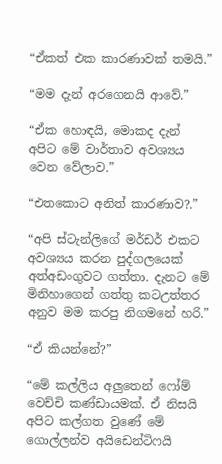“ඒකත් එක කාරණාවක් තමයි.”

“මම දැන් අරගෙනයි ආවේ.”

“ඒක හොඳයි, මොකද දැන් අපිට මේ වාර්තාව අවශ්‍යය වෙන වේලාව.”

“එතකොට අනිත් කාරණාව?.”

“අපි ස්ටැන්ලිගේ මර්ඩර් එකට අවශ්‍යය කරන පුද්ගලයෙක් අත්අඩංගුවට ගත්තා. දැනට මේ මිනිහාගෙන් ගත්තු කටඋත්තර අනුව මම කරපු නිගමනේ හරි.”

“ඒ කියන්නේ?”

“මේ කල්ලිය අලුතෙන් ෆෝම් වෙච්චි කණ්ඩායමක්. ඒ නිසයි අපිට කල්ගත වුණේ මේ ගොල්ලන්ව අයිඩෙන්ටිෆයි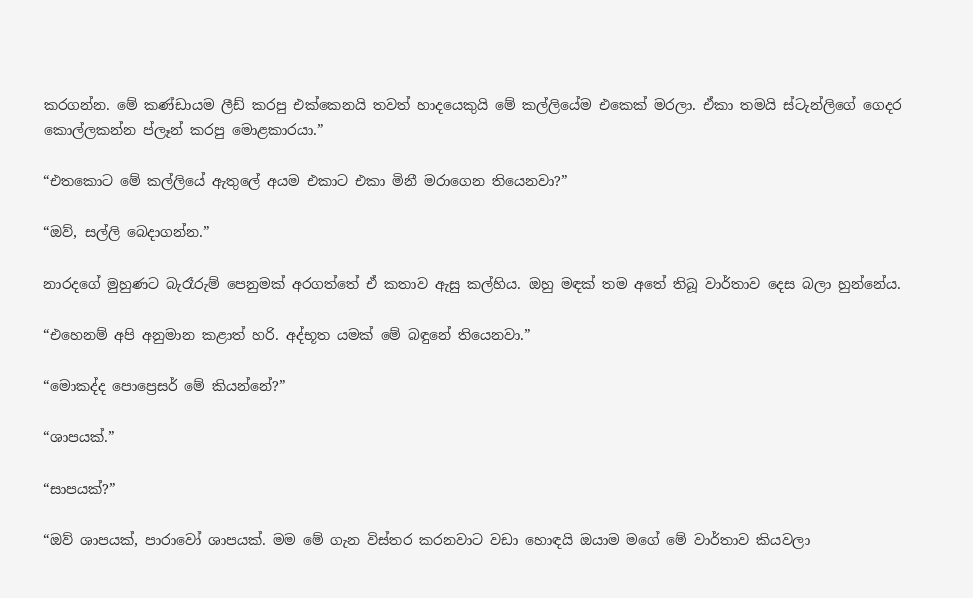කරගන්න. මේ කණ්ඩායම ලීඩ් කරපු එක්කෙනයි තවත් හාදයෙකුයි මේ කල්ලියේම එකෙක් මරලා. ඒකා තමයි ස්ටැන්ලිගේ ගෙදර කොල්ලකන්න ප්ලෑන් කරපු මොළකාරයා.”

“එතකොට මේ කල්ලියේ ඇතුලේ අයම එකාට එකා මිනී මරාගෙන තියෙනවා?”

“ඔව්, සල්ලි බෙදාගන්න.”

නාරදගේ මුහුණට බැරෑරුම් පෙනුමක් අරගත්තේ ඒ කතාව ඇසු කල්හිය. ඔහු මඳක් තම අතේ තිබූ වාර්තාව දෙස බලා හුන්නේය.

“එහෙනම් අපි අනුමාන කළාත් හරි. අද්භූත යමක් මේ බඳුනේ තියෙනවා.”

“මොකද්ද පොප්‍රෙසර් මේ කියන්නේ?”

“ශාපයක්.”

“සාපයක්?”

“ඔව් ශාපයක්, පාරාවෝ ශාපයක්. මම මේ ගැන විස්තර කරනවාට වඩා හොඳයි ඔයාම මගේ මේ වාර්තාව කියවලා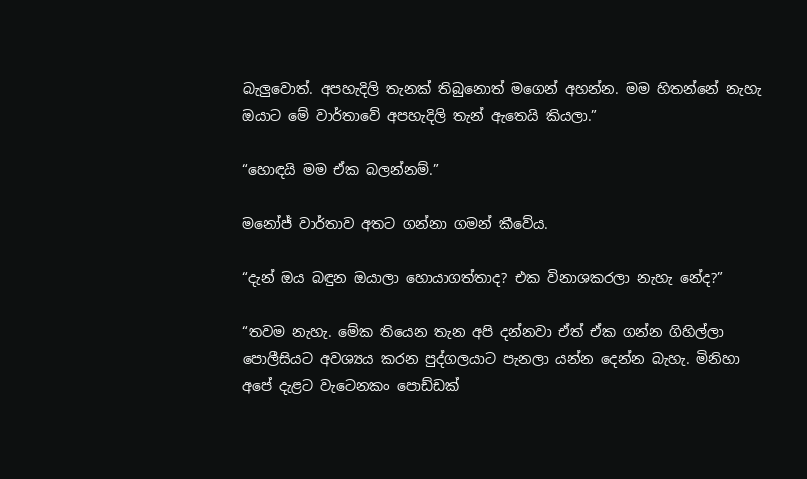බැලුවොත්. අපහැදිලි තැනක් තිබුනොත් මගෙන් අහන්න. මම හිතන්නේ නැහැ ඔයාට මේ වාර්තාවේ අපහැදිලි තැන් ඇතෙයි කියලා.”

“හොඳයි මම ඒක බලන්නම්.”

මනෝජ් වාර්තාව අතට ගන්නා ගමන් කීවේය.

“දැන් ඔය බඳුන ඔයාලා හොයාගත්තාද? එක විනාශකරලා නැහැ නේද?”

“තවම නැහැ. මේක තියෙන තැන අපි දන්නවා ඒත් ඒක ගන්න ගිහිල්ලා පොලීසියට අවශ්‍යය කරන පුද්ගලයාට පැනලා යන්න දෙන්න බැහැ. මිනිහා අපේ දැළට වැටෙනකං පොඩ්ඩක්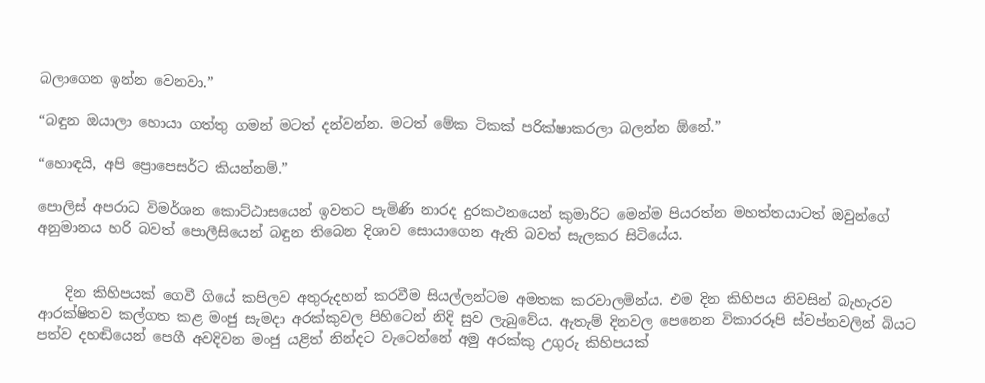බලාගෙන ඉන්න වෙනවා.”

“බඳුන ඔයාලා හොයා ගත්තු ගමන් මටත් දන්වන්න. මටත් මේක ටිකක් පරික්ෂාකරලා බලන්න ඕනේ.”

“හොඳයි, අපි ප්‍රොපෙසර්ට කියන්නම්.”

පොලිස් අපරාධ විමර්ශන කොට්ඨාසයෙන් ඉවතට පැමිණි නාරද දුරකථනයෙන් කුමාරිට මෙන්ම පියරත්න මහත්තයාටත් ඔවුන්ගේ අනුමානය හරි බවත් පොලීසියෙන් බඳුන තිබෙන දිශාව සොයාගෙන ඇති බවත් සැලකර සිටියේය.


    දින කිහිපයක් ගෙවී ගියේ කපිලව අතුරුදහන් කරවීම සියල්ලන්ටම අමතක කරවාලමින්ය. එම දින කිහිපය නිවසින් බැහැරව ආරක්ෂිතව කල්ගත කළ මංජු සැමදා අරක්කුවල පිහිටෙන් නිදි සුව ලැබුවේය. ඇතැම් දිනවල පෙනෙන විකාරරූපි ස්වප්නවලින් බියට පත්ව දහඬියෙන් පෙගී අවදිවන මංජු යළිත් නින්දට වැටෙන්නේ අමු අරක්කු උගුරු කිහිපයක්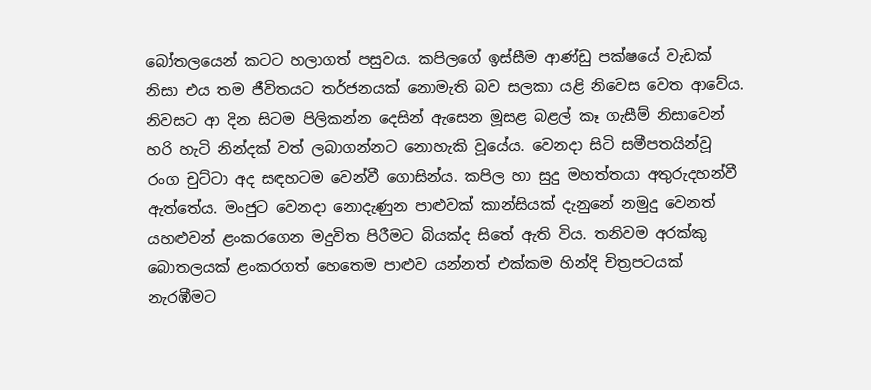බෝතලයෙන් කටට හලාගත් පසුවය. කපිලගේ ඉස්සීම ආණ්ඩු පක්ෂයේ වැඩක් නිසා එය තම ජීවිතයට තර්ජනයක් නොමැති බව සලකා යළි නිවෙස වෙත ආවේය. නිවසට ආ දින සිටම පිලිකන්න දෙසින් ඇසෙන මූසළ බළල් කෑ ගැසීම් නිසාවෙන් හරි හැටි නින්දක් වත් ලබාගන්නට නොහැකි වූයේය. වෙනදා සිටි සමීපතයින්වූ රංග චුට්ටා අද සඳහටම වෙන්වී ගොසින්ය. කපිල හා සුදු මහත්තයා අතුරුදහන්වී ඇත්තේය. මංජුට වෙනදා නොදැණුන පාළුවක් කාන්සියක් දැනුනේ නමුදු වෙනත් යහළුවන් ළංකරගෙන මදුවිත පිරීමට බියක්ද සිතේ ඇති විය. තනිවම අරක්කු බොතලයක් ළංකරගත් හෙතෙම පාළුව යන්නත් එක්කම හින්දි චිත්‍රපටයක් නැරඹීමට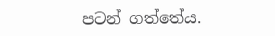පටන් ගත්තේය.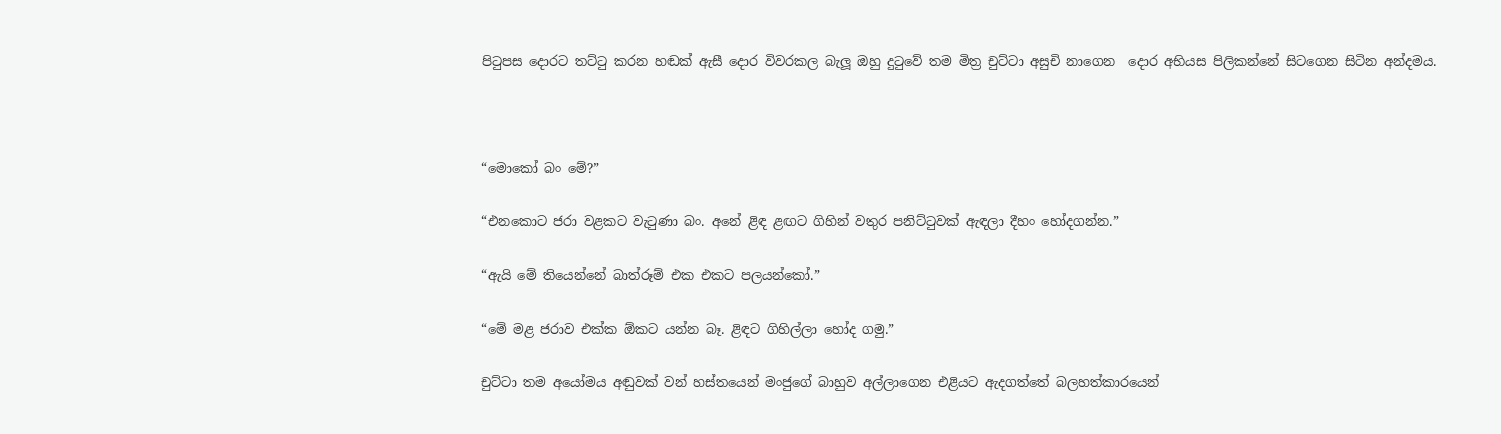පිටුපස දොරට තට්ටු කරන හඬක් ඇසී දොර විවරකල බැලූ ඔහු දුටුවේ තම මිත්‍ර චුට්ටා අසුචි නාගෙන  දොර අභියස පිලිකන්නේ සිටගෙන සිටින අන්දමය.



“මොකෝ බං මේ?”

“එනකොට ජරා වළකට වැටුණා බං. අනේ ළිඳ ළඟට ගිහින් වතුර පනිට්ටුවක් ඇඳලා දීහං හෝදගන්න.”

“ඇයි මේ තියෙන්නේ බාත්රූම් එක එකට පලයන්කෝ.”

“මේ මළ ජරාව එක්ක ඕකට යන්න බෑ. ළිඳට ගිහිල්ලා හෝද ගමු.”

චුට්ටා තම අයෝමය අඬුවක් වන් හස්තයෙන් මංජුගේ බාහුව අල්ලාගෙන එළියට ඇදගත්තේ බලහත්කාරයෙන්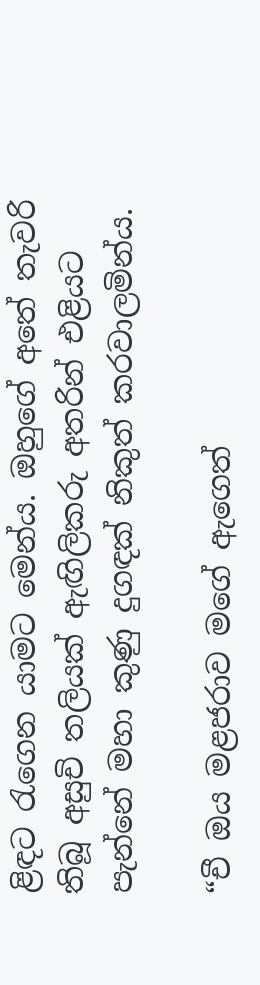ළිඳට රැගෙන යාමට මෙන්ය. ඔහුගේ අතේ තැවරි තිබූ අසුචි තලියක් ඇඟිලිකරු අතරින් එළියට පැන්නේ මහා කුණු දුගඳක් නිකුත් කරවාලමින්ය.

“චී ඔය මළජරාව මගේ ඇගෙත්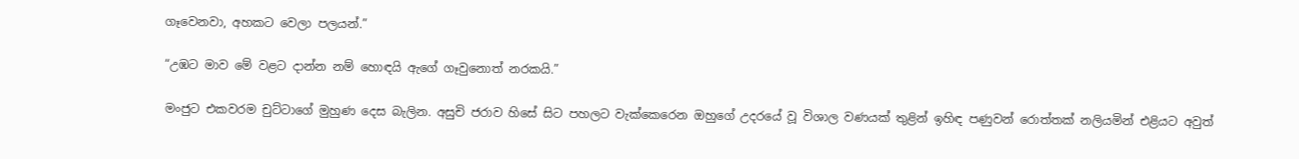ගෑවෙනවා, අහකට වෙලා පලයන්.”

“උඹට මාව මේ වළට දාන්න නම් හොඳයි ඇගේ ගෑවුනොත් නරකයි.”

මංජුට එකවරම චුට්ටාගේ මුහුණ දෙස බැලින. අසුචි ජරාව හිසේ සිට පහලට වැක්කෙරෙන ඔහුගේ උදරයේ වූ විශාල වණයක් තුළින් ඉහිඳ පණුවන් රොත්තක් නලියමින් එළියට අවුත්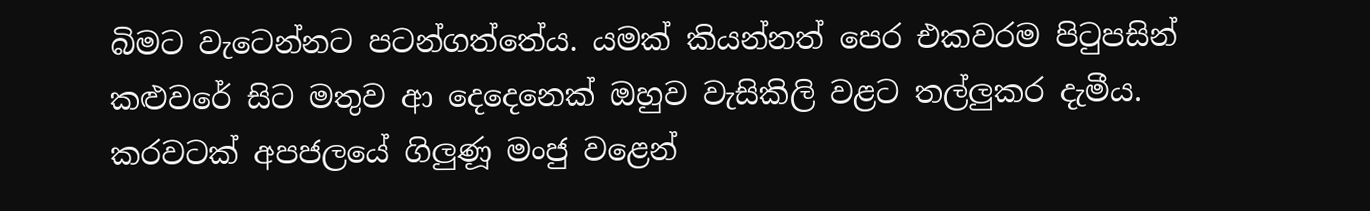බිමට වැටෙන්නට පටන්ගත්තේය. යමක් කියන්නත් පෙර එකවරම පිටුපසින් කළුවරේ සිට මතුව ආ දෙදෙනෙක් ඔහුව වැසිකිලි වළට තල්ලුකර දැමීය. කරවටක් අපජලයේ ගිලුණූ මංජු වළෙන්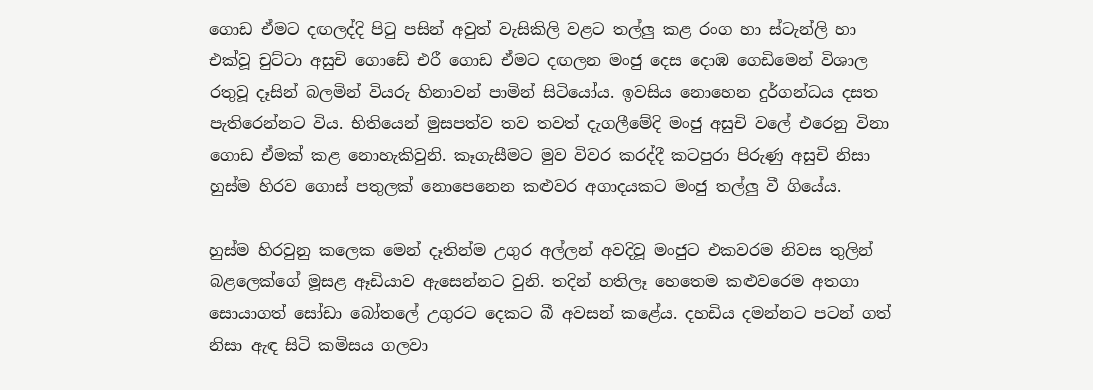ගොඩ ඒමට දඟලද්දි පිටු පසින් අවුත් වැසිකිලි වළට තල්ලු කළ රංග හා ස්ටැන්ලි හා එක්වූ චුට්ටා අසුචි ගොඩේ එරී ගොඩ ඒමට දඟලන මංජු දෙස දොඹ ගෙඩිමෙන් විශාල රතුවූ දෑසින් බලමින් වියරු හිනාවන් පාමින් සිටියෝය. ඉවසිය නොහෙන දුර්ගන්ධය දසත පැතිරෙන්නට විය. භිතියෙන් මුසපත්ව තව තවත් දැගලීමේදි මංජු අසුචි වලේ එරෙනු විනා ගොඩ ඒමක් කළ නොහැකිවුනි. කෑගැසීමට මුව විවර කරද්දී කටපුරා පිරුණු අසුචි නිසා හුස්ම හිරව ගොස් පතුලක් නොපෙනෙන කළුවර අගාදයකට මංජු තල්ලු වී ගියේය.

හුස්ම හිරවුනු කලෙක මෙන් දෑතින්ම උගුර අල්ලන් අවදිවූ මංජුට එකවරම නිවස තුලින් බළලෙක්ගේ මූසළ ඈඩියාව ඇසෙන්නට වුනි. තදින් හතිලෑ හෙතෙම කළුවරෙම අතගා සොයාගත් සෝඩා බෝතලේ උගුරට දෙකට බී අවසන් කළේය. දහඩිය දමන්නට පටන් ගත් නිසා ඇඳ සිටි කමිසය ගලවා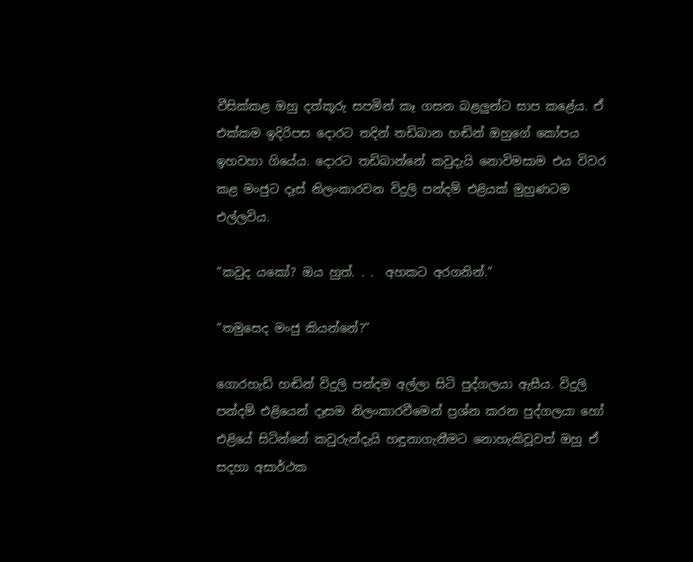වීසික්කළ ඔහු දත්කූරු සපමින් කෑ ගසන බළලුන්ට සාප කළේය. ඒ එක්කම ඉදිරිපස දොරට තදින් තඩිබාන හඬින් ඔහුගේ කෝපය ඉහවහා ගියේය. දොරට තඩිබාන්නේ කවුදැයි නොවිමසාම එය විවර කළ මංජුට දෑස් නිලංකාරවන විදුලි පන්දම් එළියක් මුහුණටම එල්ලවිය.

“කවුද යකෝ? ඔය හුත්. . .  අහකට අරගනින්.”

“තමුසෙද මංජු කියන්නේ?”

ගොරහැඩි හඬින් විදුලි පන්දම අල්ලා සිටි පුද්ගලයා ඇසීය. විදුලි පන්දම් එළියෙන් දෑසම නිලංකාරවීමෙන් ප්‍රශ්න කරන පුද්ගලයා හෝ එළියේ සිටින්නේ කවුරුන්දැයි හඳුනාගැනීමට නොහැකිවූවත් ඔහු ඒ සදහා අසාර්ථක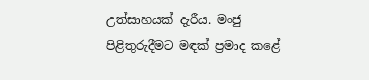උත්සාහයක් දැරීය. මංජු පිළිතුරුදීමට මඳක් ප්‍රමාද කළේ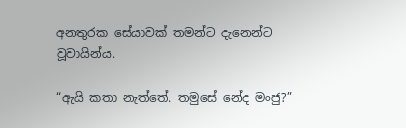අනතුරක සේයාවක් තමන්ට දැනෙන්ට වූවායින්ය.

“ඇයි කතා නැත්තේ. තමුසේ නේද මංජු?”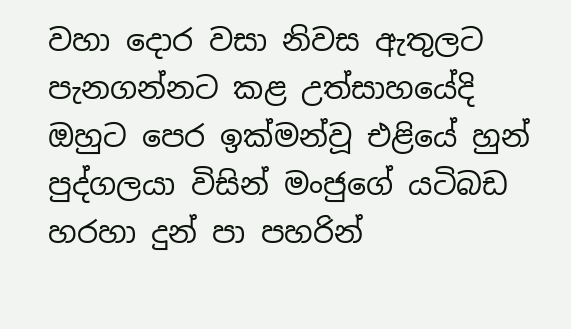වහා දොර වසා නිවස ඇතුලට පැනගන්නට කළ උත්සාහයේදි ඔහුට පෙර ඉක්මන්වූ එළියේ හුන් පුද්ගලයා විසින් මංජුගේ යටිබඩ හරහා දුන් පා පහරින්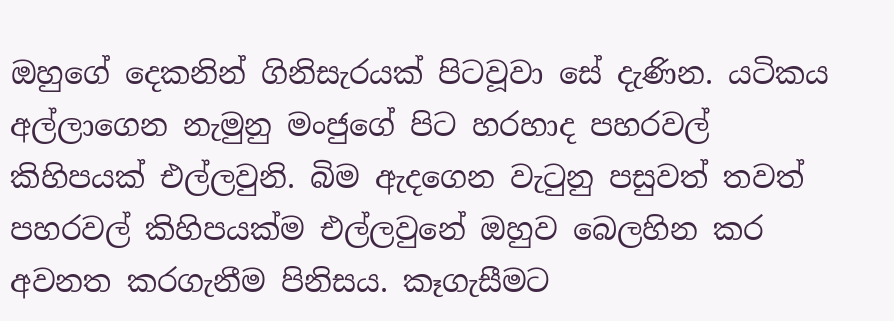ඔහුගේ දෙකනින් ගිනිසැරයක් පිටවූවා සේ දැණින. යටිකය අල්ලාගෙන නැමුනු මංජුගේ පිට හරහාද පහරවල් කිහිපයක් එල්ලවුනි. බිම ඇදගෙන වැටුනු පසුවත් තවත් පහරවල් කිහිපයක්ම එල්ලවුනේ ඔහුව බෙලහින කර අවනත කරගැනීම පිනිසය. කෑගැසීමට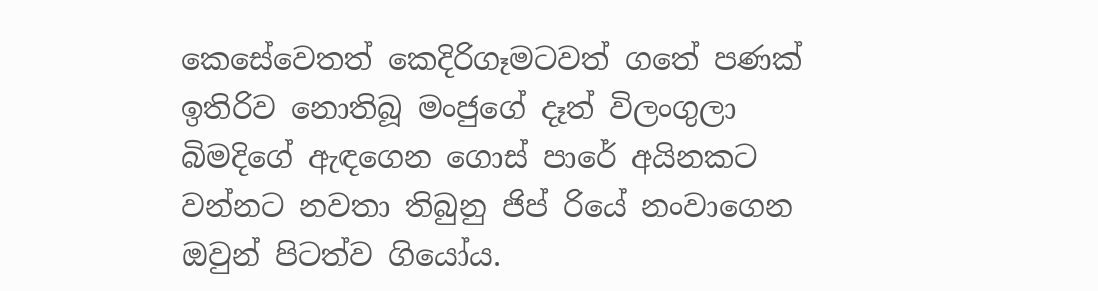කෙසේවෙතත් කෙදිරිගෑමටවත් ගතේ පණක් ඉතිරිව නොතිබූ මංජුගේ දෑත් විලංගුලා බිමදිගේ ඇඳගෙන ගොස් පාරේ අයිනකට වන්නට නවතා තිබුනු ජිප් රියේ නංවාගෙන ඔවුන් පිටත්ව ගියෝය.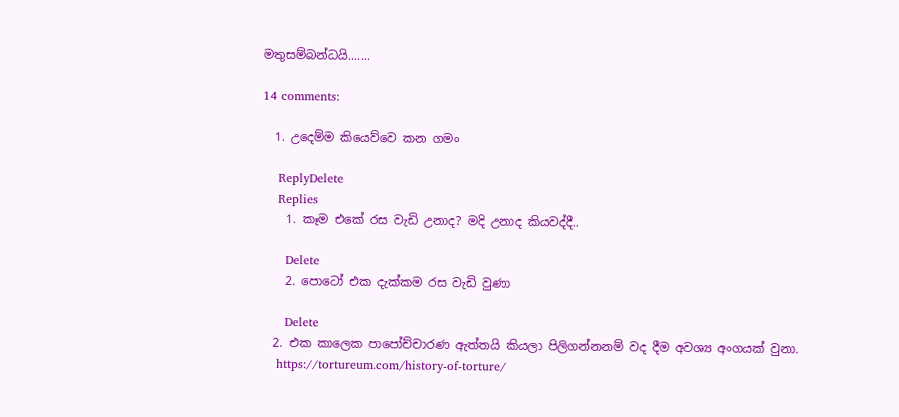මතුසම්බන්ධයි.......

14 comments:

  1. උදෙම්ම කියෙව්වෙ කන ගමං

    ReplyDelete
    Replies
    1. කෑම එකේ රස වැඩි උනාද? මදි උනාද කියවද්දී..

      Delete
    2. පොටෝ එක දැක්කම රස වැඩි වුණා

      Delete
  2. එක කාලෙක පාපෝච්චාරණ ඇත්තයි කියලා පිලිගන්නනම් වද දීම අවශ්‍ය අංගයක් වුනා.
    https://tortureum.com/history-of-torture/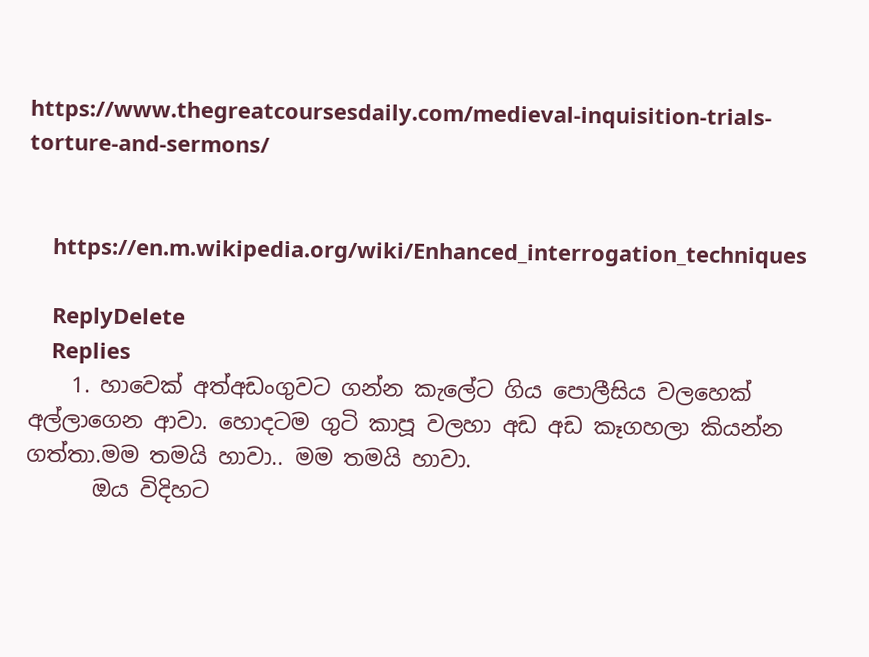https://www.thegreatcoursesdaily.com/medieval-inquisition-trials-torture-and-sermons/


    https://en.m.wikipedia.org/wiki/Enhanced_interrogation_techniques

    ReplyDelete
    Replies
    1. හාවෙක් අත්අඩංගුවට ගන්න කැලේට ගිය පොලීසිය වලහෙක් අල්ලාගෙන ආවා. හොදටම ගුටි කාපූ වලහා අඩ අඩ කෑගහලා කියන්න ගත්තා.මම තමයි හාවා.. මම තමයි හාවා.
      ඔය විදිහට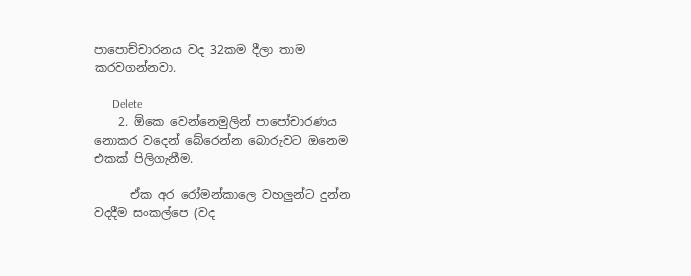පාපොච්චාරනය වද 32කම දීලා තාම කරවගන්නවා.

      Delete
    2. ඕකෙ වෙන්නෙමුලින් පාපෝචාරණය නොකර වදෙන් බේරෙන්න බොරුවට ඔනෙම එකක් පිලිගැනීම.

      ඒක අර රෝමන්කාලෙ වහලුන්ට දුන්න වදදීම සංකල්පෙ (වද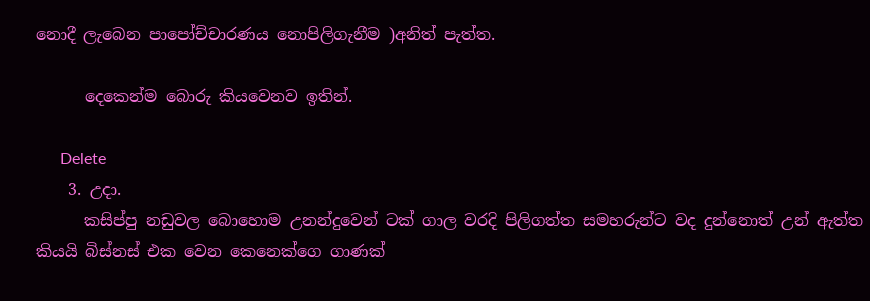නොදී ලැබෙන පාපෝච්චාරණය නොපිලිගැනීම )අනිත් පැත්ත.

      දෙකෙන්ම බොරු කියවෙනව ඉතින්.

      Delete
    3. උදා.
      කසිප්පු නඩුවල බොහොම උනන්දුවෙන් ටක් ගාල වරදි පිලිගත්ත සමහරුන්ට වද දුන්නොත් උන් ඇත්ත කියයි බිස්නස් එක වෙන කෙනෙක්ගෙ ගාණක්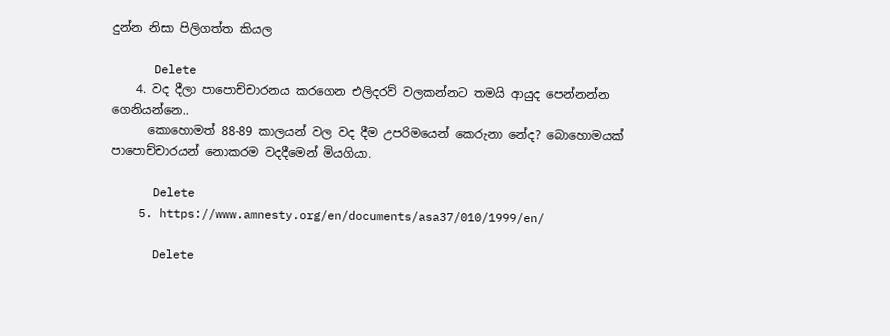දුන්න නිසා පිලිගත්ත කියල

      Delete
    4. වද දීලා පාපොච්චාරනය කරගෙන එලිදරව් වලකන්නට තමයි ආයුද පෙන්නන්න ගෙනියන්නෙ..
      කොහොමත් 88-89 කාලයන් වල වද දීම උපරිමයෙන් කෙරුනා නේද? බොහොමයක් පාපොච්චාරයන් නොකරම වදදීමෙන් මියගියා.

      Delete
    5. https://www.amnesty.org/en/documents/asa37/010/1999/en/

      Delete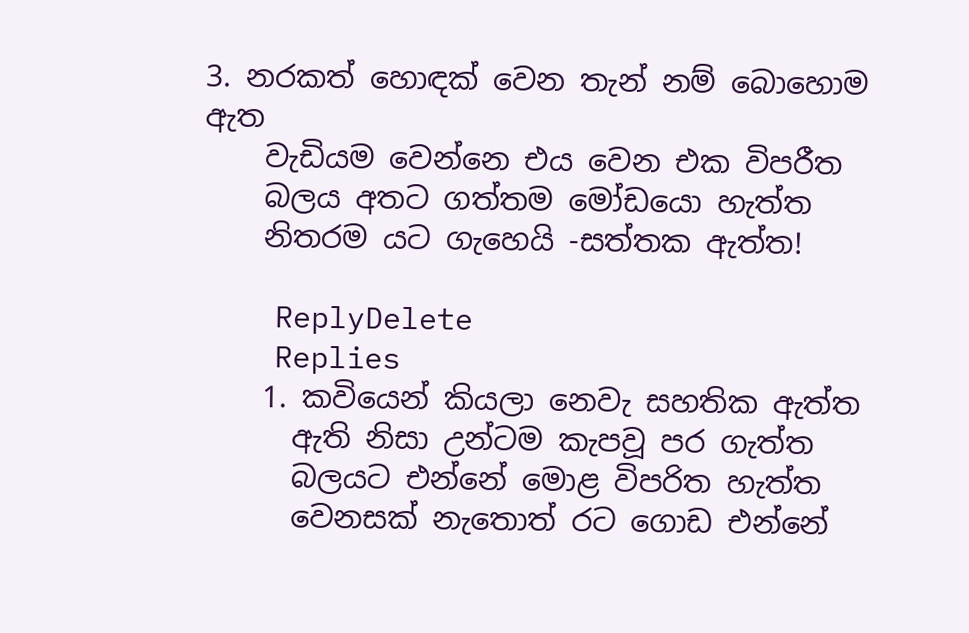3. නරකත් හොඳක් වෙන තැන් නම් බොහොම ඇත
    වැඩියම වෙන්නෙ එය වෙන එක විපරීත
    බලය අතට ගත්තම මෝඩයො හැත්ත
    නිතරම යට ගැහෙයි -සත්තක ඇත්ත!

    ReplyDelete
    Replies
    1. කවියෙන් කියලා නෙවැ සහතික ඇත්ත
      ඇති නිසා උන්ටම කැපවූ පර ගැත්ත
      බලයට එන්නේ මොළ විපරිත හැත්ත
      වෙනසක් නැතොත් රට ගොඩ එන්නේ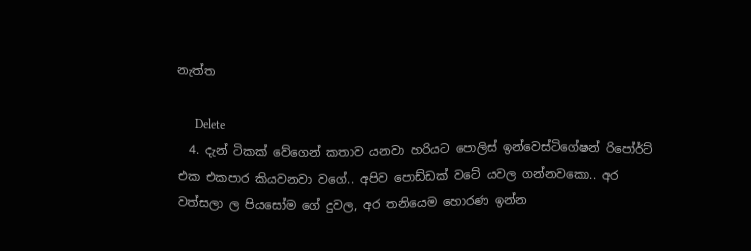නැත්ත

      Delete
  4. දැන් ටිකක් වේගෙන් කතාව යනවා හරියට පොලිස් ඉන්වෙස්ටිගේෂන් රිපෝර්ට් එක එකපාර කියවනවා වගේ.. අපිව පොඩ්ඩක් වටේ යවල ගන්නවකො.. අර වත්සලා ල පියසෝම ගේ දුවල, අර තනියෙම හොරණ ඉන්න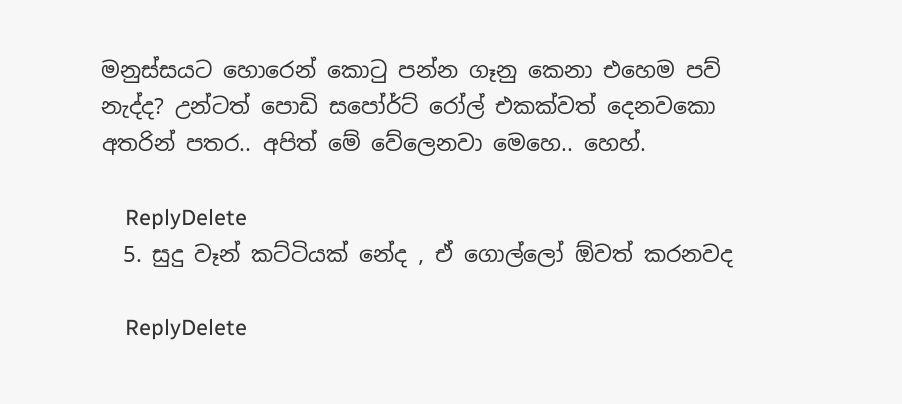මනුස්සයට හොරෙන් කොටු පන්න ගෑනු කෙනා එහෙම පව් නැද්ද? උන්ටත් පොඩි සපෝර්ට් රෝල් එකක්වත් දෙනවකො අතරින් පතර.. අපිත් මේ වේලෙනවා මෙහෙ.. හෙහ්.

    ReplyDelete
  5. සුදු වෑන් කට්ටියක් නේද , ඒ ගොල්ලෝ ඕවත් කරනවද

    ReplyDelete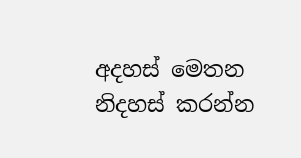අදහස් මෙතන නිදහස් කරන්න